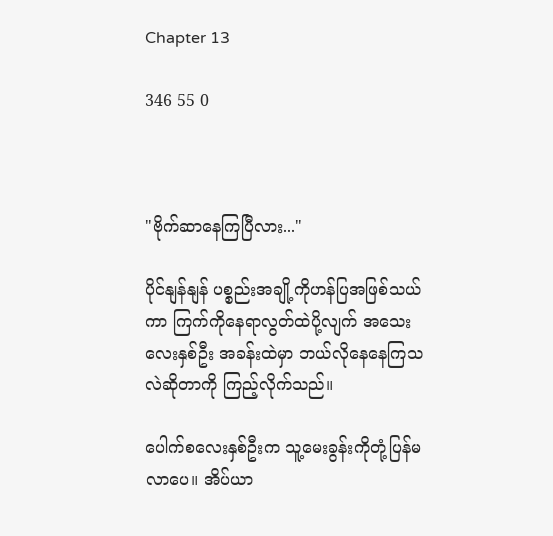Chapter 13

346 55 0



"ဗိုက်ဆာနေကြပြီလား..."

ပိုင်နျန်နျန် ပစ္စည်းအချို့ကိုဟန်ပြအဖြစ်သယ်ကာ ကြက်ကိုနေရာလွတ်ထဲပို့လျက် အသေးလေးနှစ်ဦး အခန်းထဲမှာ ဘယ်လိုနေနေကြသလဲဆိုတာကို ကြည့်လိုက်သည်။

ပေါက်စလေးနှစ်ဦးက သူ့မေးခွန်းကိုတုံ့ပြန်မလာပေ။ အိပ်ယာ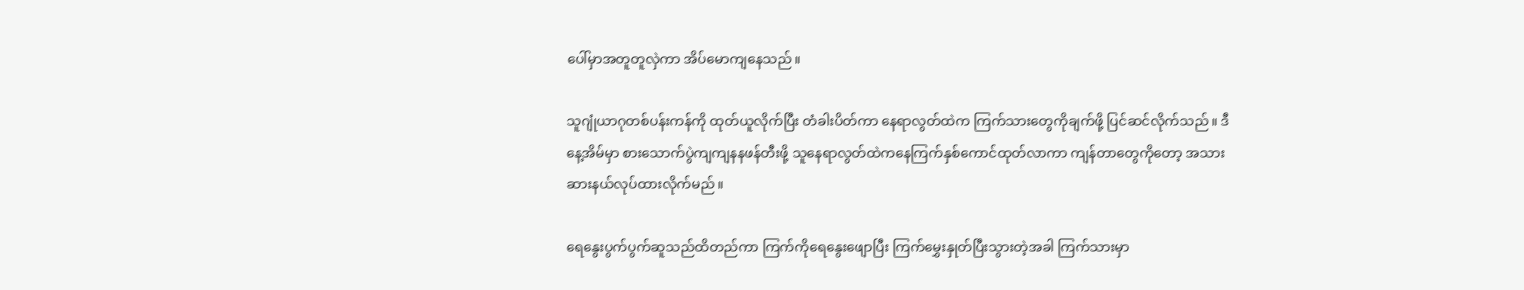ပေါ်မှာအတူတူလှဲကာ အိပ်မောကျနေသည်။

သူဂျုံယာဂုတစ်ပန်းကန်ကို ထုတ်ယူလိုက်ပြီး တံခါးပိတ်ကာ နေရာလွတ်ထဲက ကြက်သားတွေကိုချက်ဖို့ ပြင်ဆင်လိုက်သည်။ ဒီနေ့အိမ်မှာ စားသောက်ပွဲကျကျနနဖန်တီးဖို့ သူနေရာလွတ်ထဲကနေကြက်နှစ်ကောင်ထုတ်လာကာ ကျန်တာတွေကိုတော့ အသားဆားနယ်လုပ်ထားလိုက်မည်။

ရေနွေးပွက်ပွက်ဆူသည်ထိတည်ကာ ကြက်ကိုရေနွေးဖျောပြီး ကြက်မွှေးနှုတ်ပြီးသွားတဲ့အခါ ကြက်သားမှာ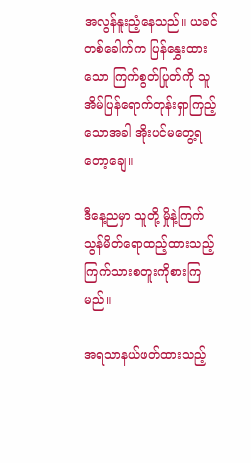အလွန်နူးညံ့နေသည်။ ယခင်တစ်ခေါက်က ပြန်နွှေးထားသော ကြက်စွတ်ပြုတ်ကို သူအိမ်ပြန်ရောက်တုန်းရှာကြည့်သောအခါ အိုးပင်မတွေ့ရတော့ချေ။

ဒီနေ့ညမှာ သူတို့ မှိုနဲ့ကြက်သွန်မိတ်ရောထည့်ထားသည့် ကြက်သားစတူးကိုစားကြမည်။

အရသာနယ်ဖတ်ထားသည့်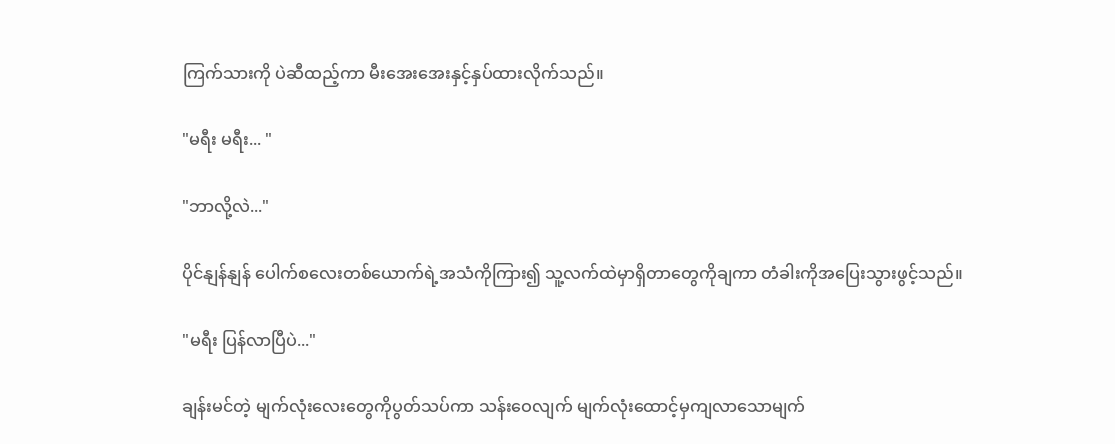ကြက်သားကို ပဲဆီထည့်ကာ မီးအေးအေးနှင့်နှပ်ထားလိုက်သည်။

"မရီး မရီး... "

"ဘာလို့လဲ..."

ပိုင်နျန်နျန် ပေါက်စလေးတစ်ယောက်ရဲ့အသံကိုကြား၍ သူ့လက်ထဲမှာရှိတာတွေကိုချကာ တံခါးကိုအပြေးသွားဖွင့်သည်။

"မရီး ပြန်လာပြီပဲ..."

ချန်းမင်တဲ့ မျက်လုံးလေးတွေကိုပွတ်သပ်ကာ သန်းဝေလျက် မျက်လုံးထောင့်မှကျလာသောမျက်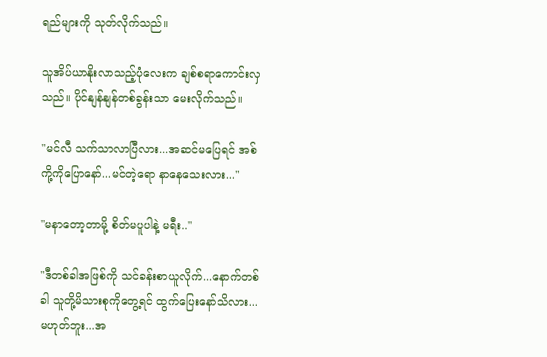ရည်များကို သုတ်လိုက်သည်။

သူအိပ်ယာနိုးလာသည့်ပုံလေးက ချစ်စရာကောင်းလှသည်။ ပိုင်နျန်နျန်တစ်ခွန်းသာ မေးလိုက်သည်။

"မင်လီ သက်သာလာပြီလား...အဆင်မပြေရင် အစ်ကို့ကိုပြောနော်...မင်တဲ့ရော နာနေသေးလား..."

"မနာတော့တာမို့ စိတ်မပူပါနဲ့ မရီး.."

"ဒီတစ်ခါအဖြစ်ကို သင်ခန်းစာယူလိုက်...နောက်တစ်ခါ သူတို့မိသားစုကိုတွေ့ရင် ထွက်ပြေးနော်သိလား...မဟုတ်ဘူး...အ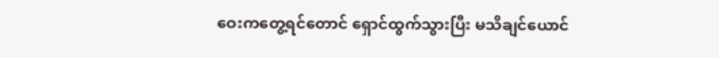ဝေးကတွေ့ရင်တောင် ရှောင်ထွက်သွားပြီး မသိချင်ယောင်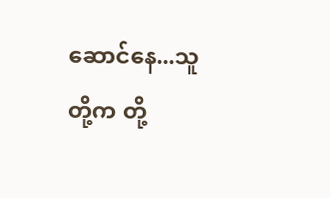ဆောင်နေ...သူတို့က တို့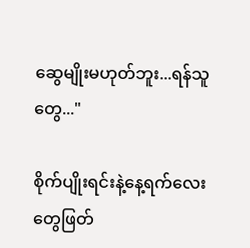ဆွေမျိုးမဟုတ်ဘူး...ရန်သူတွေ..."

စိုက်ပျိုးရင်းနဲ့နေ့ရက်လေးတွေဖြတ်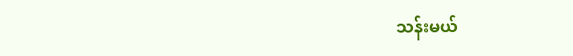သန်းမယ်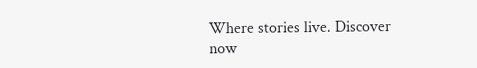Where stories live. Discover now